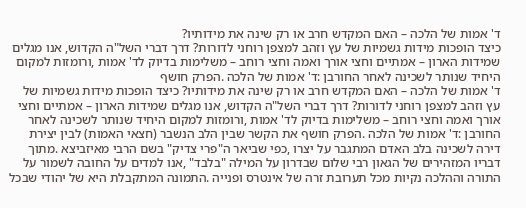ד' אמות של הלכה – האם המקדש חרב או רק שינה את מידותיו?
כיצד הופכות מידות גשמיות של עץ וזהב למצפן רוחני לדורות? דרך דברי השל"ה הקדוש, אנו מגלים שמידות הארון – אמתיים וחצי אורך ואמה וחצי רוחב – משלימות בדיוק לד' אמות ,ורומזות למקום היחיד שנותר לשכינה לאחר החורבן :ד' אמות של הלכה .הפרק חושף
ד' אמות של הלכה – האם המקדש חרב או רק שינה את מידותיו? כיצד הופכות מידות גשמיות של עץ וזהב למצפן רוחני לדורות? דרך דברי השל"ה הקדוש, אנו מגלים שמידות הארון – אמתיים וחצי אורך ואמה וחצי רוחב – משלימות בדיוק לד' אמות ,ורומזות למקום היחיד שנותר לשכינה לאחר החורבן :ד' אמות של הלכה .הפרק חושף את הקשר שבין הלב הנשבר (חצאי האמות) לבין יצירת דירה לשכינה בלב האדם המתגבר על יצרו ,כפי שביאר ה"פרי צדיק" בשם הרבי מאיזביצא .מתוך דבריו המזהירים של הגאון רבי שלום שבדרון על המילה "בלבד" ,אנו למדים על החובה לשמור על התורה וההלכה נקיות מכל תערובת זרה של אינטרס ופנייה .התמונה המתקבלת היא של יהודי שבכל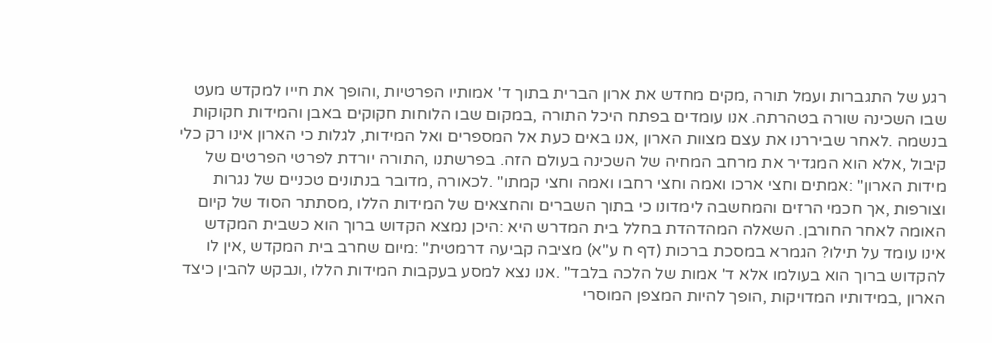רגע של התגברות ועמל תורה ,מקים מחדש את ארון הברית בתוך ד' אמותיו הפרטיות ,והופך את חייו למקדש מעט שבו השכינה שורה בטהרתה. אנו עומדים בפתח היכל התורה ,במקום שבו הלוחות חקוקים באבן והמידות חקוקות בנשמה .לאחר שביררנו את עצם מצוות הארון ,אנו באים כעת אל המספרים ואל המידות, לגלות כי הארון אינו רק כלי קיבול ,אלא הוא המגדיר את מרחב המחיה של השכינה בעולם הזה. בפרשתנו ,התורה יורדת לפרטי הפרטים של מידות הארון" :אמתים וחצי ארכו ואמה וחצי רחבו ואמה וחצי קמתו" .לכאורה ,מדובר בנתונים טכניים של נגרות וצורפות ,אך חכמי הרזים והמחשבה לימדונו כי בתוך השברים והחצאים של המידות הללו ,מסתתר הסוד של קיום האומה לאחר החורבן. השאלה המהדהדת בחלל בית המדרש היא :היכן נמצא הקדוש ברוך הוא כשבית המקדש אינו עומד על תילו? הגמרא במסכת ברכות (דף ח ע"א) מציבה קביעה דרמטית" :מיום שחרב בית המקדש ,אין לו להקדוש ברוך הוא בעולמו אלא ד' אמות של הלכה בלבד" .אנו נצא למסע בעקבות המידות הללו ,ונבקש להבין כיצד הארון ,במידותיו המדויקות ,הופך להיות המצפן המוסרי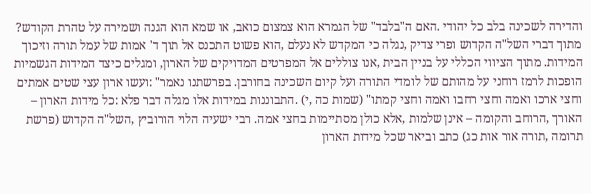והדירה לשכינה בלב כל יהודי .האם ה"בלבד" של הגמרא הוא צמצום כואב, או שמא הוא הגנה ושמירה על טהרת הקודש? מתוך דברי השל"ה הקדוש ופרי צדיק ,נגלה כי המקדש לא נעלם ,הוא פשוט התכנס אל תוך ד' אמות של עמל תורה וזיכוך המידות. מתוך הציווי הכללי על בניין הבית ,אנו צוללים אל המפרטים המדויקים של הארון, ומגלים כיצד המידות הגשמיות הופכות לרמז רוחני על מהותם של לומדי התורה ועל קיום השכינה בחורבן. בפרשתנו נאמר" :ועשו ארון עצי שטים אמתים וחצי ארכו ואמה וחצי רחבו ואמה וחצי קמתו" (שמות כה ,י) .התבוננות במידות אלו מגלה דבר פלא :כל מידות הארון – האורך ,הרוחב והקומה – אינן שלמות ,אלא כולן מסתיימות בחצי אמה. רבי ישעיה הלוי הורוביץ ,השל"ה הקדוש (פרשת תרומה ,תורה אור אות כג) כתב וביאר שכל מידות הארון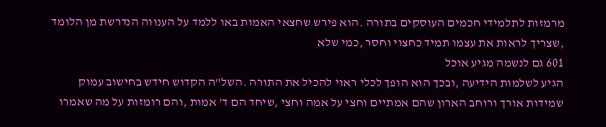מרמזות לתלמידי חכמים העוסקים בתורה .הוא פירש שחצאי האמות באו ללמד על הענווה הנדרשת מן הלומד ,שצריך לראות את עצמו תמיד כחצוי וחסר ,כמי שלא
601 גם לנשמה מגיע אוכל
הגיע לשלמות הידיעה ,ובכך הוא הופך לכלי ראוי להכיל את התורה .השל"ה הקדוש חידש בחישוב עמוק שמידות אורך ורוחב הארון שהם אמתיים וחצי על אמה וחצי ,שיחד הם ד' אמות ,והם רומזות על מה שאמרו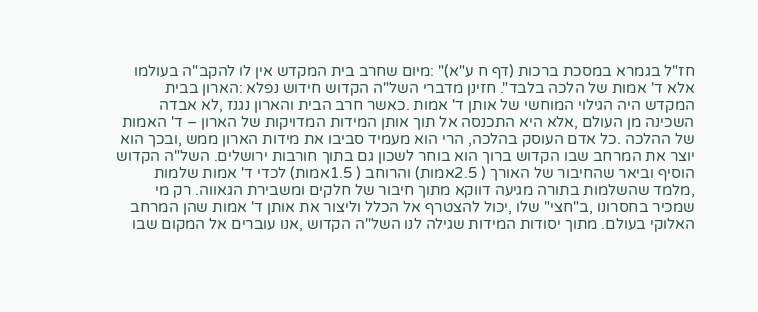חז"ל בגמרא במסכת ברכות (דף ח ע"א)" :מיום שחרב בית המקדש אין לו להקב"ה בעולמו אלא ד' אמות של הלכה בלבד". חזינן מדברי השל"ה הקדוש חידוש נפלא :הארון בבית המקדש היה הגילוי המוחשי של אותן ד' אמות .כאשר חרב הבית והארון נגנז ,לא אבדה השכינה מן העולם ,אלא היא התכנסה אל תוך אותן המידות המדויקות של הארון – ד' האמות של ההלכה .כל אדם העוסק בהלכה, הרי הוא מעמיד סביבו את מידות הארון ממש ,ובכך הוא יוצר את המרחב שבו הקדוש ברוך הוא בוחר לשכון גם בתוך חורבות ירושלים. השל"ה הקדוש הוסיף וביאר שהחיבור של האורך ( 2.5אמות) והרוחב ( 1.5אמות) לכדי ד' אמות שלמות ,מלמד שהשלמות בתורה מגיעה דווקא מתוך חיבור של חלקים ומשבירת הגאווה. רק מי שמכיר בחסרונו ,ב"חצי" שלו ,יכול להצטרף אל הכלל וליצור את אותן ד' אמות שהן המרחב האלוקי בעולם. מתוך יסודות המידות שגילה לנו השל"ה הקדוש ,אנו עוברים אל המקום שבו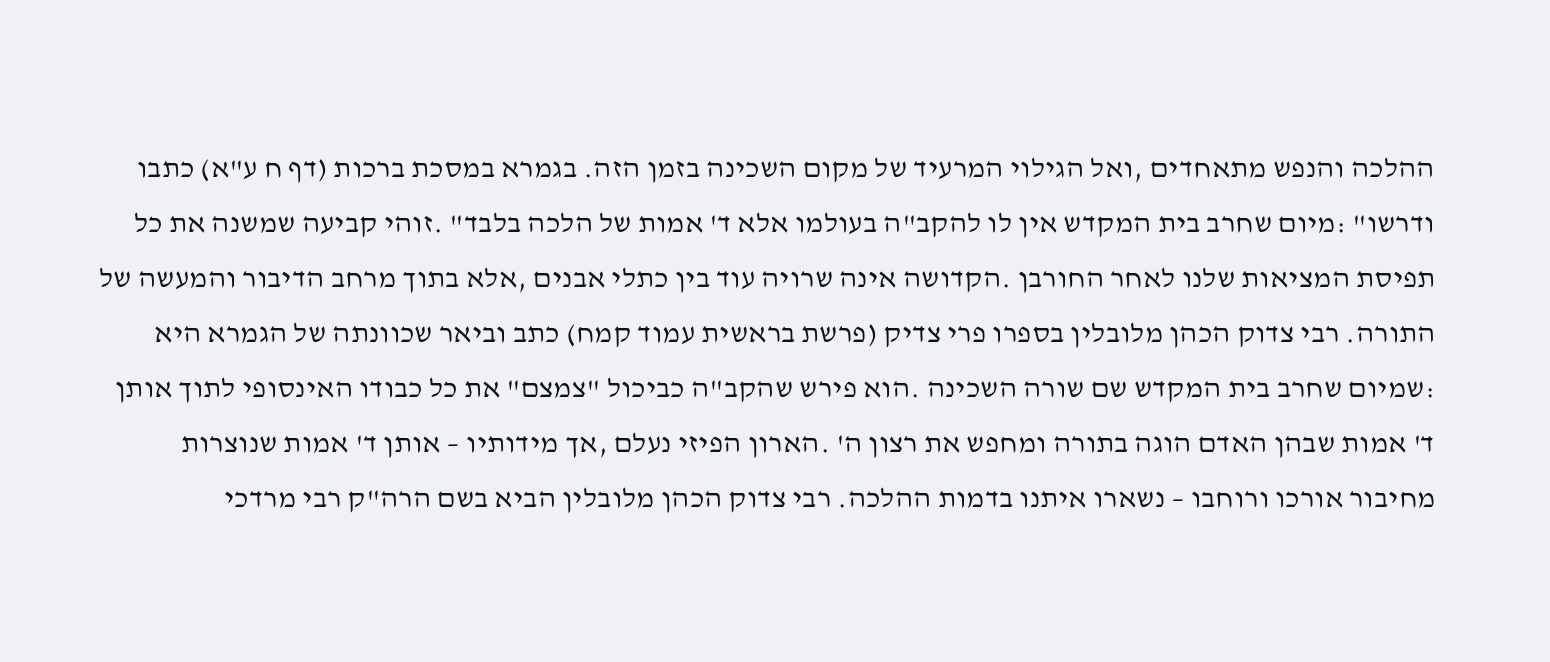ההלכה והנפש מתאחדים ,ואל הגילוי המרעיד של מקום השכינה בזמן הזה. בגמרא במסכת ברכות (דף ח ע"א) כתבו ודרשו" :מיום שחרב בית המקדש אין לו להקב"ה בעולמו אלא ד' אמות של הלכה בלבד" .זוהי קביעה שמשנה את כל תפיסת המציאות שלנו לאחר החורבן .הקדושה אינה שרויה עוד בין כתלי אבנים ,אלא בתוך מרחב הדיבור והמעשה של התורה. רבי צדוק הכהן מלובלין בספרו פרי צדיק (פרשת בראשית עמוד קמח) כתב וביאר שכוונתה של הגמרא היא :שמיום שחרב בית המקדש שם שורה השכינה .הוא פירש שהקב"ה כביכול "צמצם" את כל כבודו האינסופי לתוך אותן ד' אמות שבהן האדם הוגה בתורה ומחפש את רצון ה' .הארון הפיזי נעלם ,אך מידותיו – אותן ד' אמות שנוצרות מחיבור אורכו ורוחבו – נשארו איתנו בדמות ההלכה. רבי צדוק הכהן מלובלין הביא בשם הרה"ק רבי מרדכי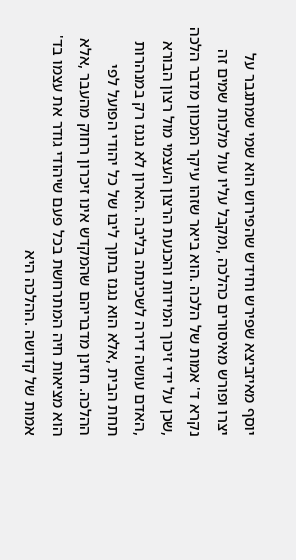יוסף מאיזביצא שפירש וחידש שהפירוש הוא שמי שמתגבר על יצרו ופורש מאיסורים כהלכה ,ומקבל עליו עול מלכות שמים זה נקרא ד' אמות של הלכה .הוא ביאר שזהו עיקר המכוון מדבר הלכה ,שכן על ידי זיכוך המידות והכנעת הרצון העצמי מול רצון הבורא ,האדם עושה דירה לשכינתה בליבה .הארון לא נגנז רק במנהרות תחת הבית ,אלא הוא נגנז בתוך ליבו של כל יהודי הפועל לפי ההלכה. חזינן מדבריהם שהמקדש אינו זיכרון רחוק מהעבר ,אלא הוא מציאות חיה המתרחשת בכל פעם שיהודי גודר את עצמו בד' אמות של קדושה .ההלכה היא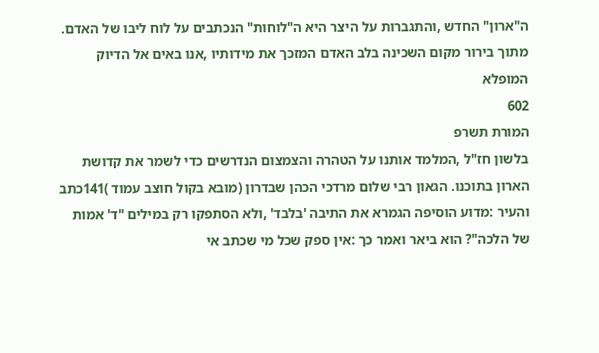ה"ארון" החדש ,והתגברות על היצר היא ה"לוחות" הנכתבים על לוח ליבו של האדם. מתוך בירור מקום השכינה בלב האדם המזכך את מידותיו ,אנו באים אל הדיוק המופלא
602
המורת תשרפ
בלשון חז"ל ,המלמד אותנו על הטהרה והצמצום הנדרשים כדי לשמר את קדושת הארון בתוכנו. הגאון רבי שלום מרדכי הכהן שבדרון (מובא בקול חוצב עמוד )141כתב והעיר :מדוע הוסיפה הגמרא את התיבה 'בלבד' ,ולא הסתפקו רק במילים "ד' אמות של הלכה"? הוא ביאר ואמר כך :אין ספק שכל מי שכתב אי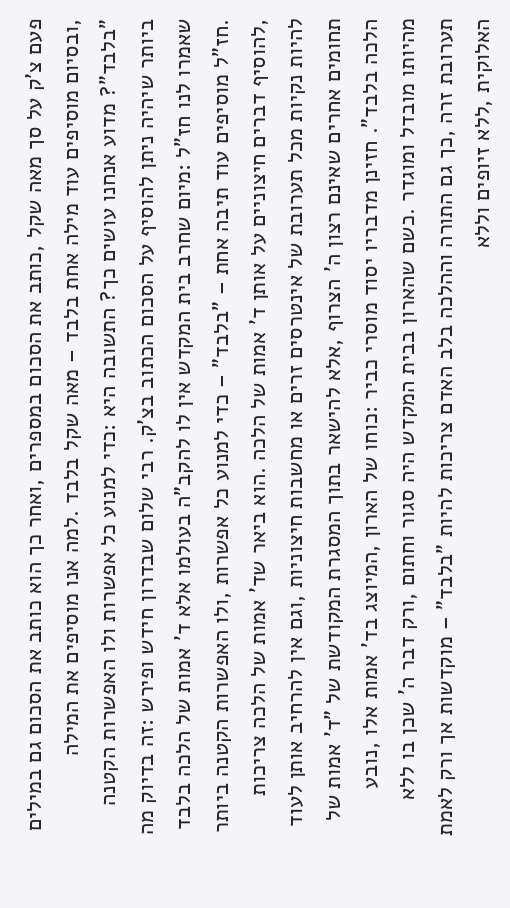פעם צ'ק על סך מאה שקל ,כותב את הסכום במספרים ,ואחר כך הוא כותב את הסכום גם במילים ,ובסיום מוסיפים עוד מילה אחת בלבד – מאה שקל בלבד .למה אנו מוסיפים את המילה "בלבד"? מדוע אנחנו עושים כך? התשובה היא :כדי למנוע כל אפשרות ולו האפשרות הקטנה ביותר שיהיה ניתן להוסיף על הסכום הכתוב בצ'ק. רבי שלום שבדרון חידש ופירש :זה בדיוק מה שאמרו לנו חז"ל :מיום שחרב בית המקדש אין לו להקב"ה בעולמו אלא ד' אמות של הלכה בלבד .חז"ל מוסיפים עוד תיבה אחת – "בלבד" – כדי למנוע כל אפשרות ,ולו האפשרות הקטנה ביותר ,להוסיף דברים חיצוניים על אותן ד' אמות של הלכה .הוא ביאר שד' אמות של הלכה צריכות להיות נקיות מכל תערובת של אינטרסים זרים או מחשבות חיצוניות ,וגם אין להרחיב אותן לעוד תחומים אחרים שאינם רצון ה' הצרוף ,אלא להישאר בתוך המסגרת המקודשת של "ד' אמות של הלכה בלבד". חזינן מדבריו יסוד מוסרי כביר :כוחו של הארון ,המיוצג בד' אמות אלו ,נובע מהיותו מובדל ומוגדר .כשם שהארון בבית המקדש היה סגור וחתום ,ורק דבר ה' שכן בו ללא תערובת זרה ,כך גם התורה וההלכה בלב האדם צריכות להיות "בלבד" – מוקדשות אך ורק לאמת האלוקית ,ללא זיופים וללא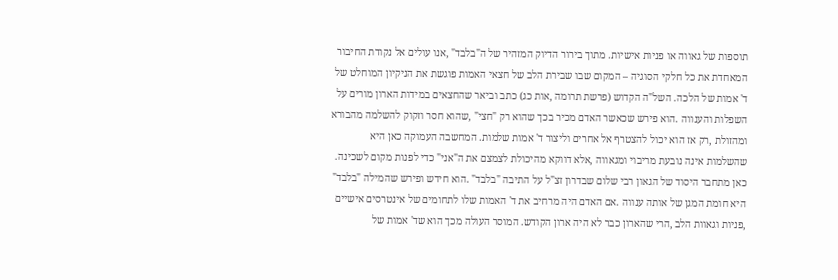תוספות של גאווה או פניות אישיות. מתוך בירור הדיוק המזהיר של ה"בלבד" ,אנו עולים אל נקודת החיבור המאחדת את כל חלקי הסוגיה – המקום שבו שבירת הלב של חצאי האמות פוגשת את הניקיון המוחלט של ד' אמות של הלכה. השל"ה הקדוש (פרשת תרומה ,אות כג) כתב וביאר שהחצאים במידות הארון מורים על השפלות והענווה .הוא פירש שכאשר האדם מכיר בכך שהוא רק "חצי" ,שהוא חסר וזקוק להשלמה מהבורא ומהזולת ,רק אז הוא יכול להצטרף אל אחרים וליצור ד' אמות שלמות. המחשבה העמוקה כאן היא שהשלמות אינה נובעת מריבוי ומגאווה ,אלא דווקא מהיכולת לצמצם את ה"אני" כדי לפנות מקום לשכינה. כאן מתחבר היסוד של הגאון רבי שלום שבדרון זצ"ל על התיבה "בלבד" .הוא חידש ופירש שהמילה "בלבד" היא חומת המגן של אותה ענווה .אם האדם היה מרחיב את ד' האמות שלו לתחומים של אינטרסים אישיים ,פניות וגאוות הלב ,הרי שהארון כבר לא היה ארון הקודש. המוסר העולה מכך הוא שד' אמות של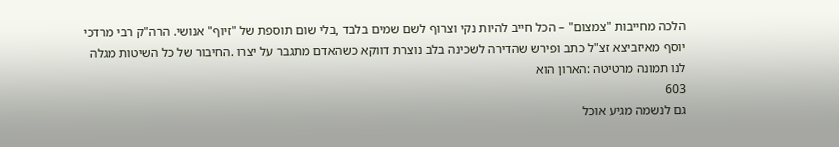הלכה מחייבות "צמצום" – הכל חייב להיות נקי וצרוף לשם שמים בלבד ,בלי שום תוספת של "זיוף" אנושי. הרה"ק רבי מרדכי יוסף מאיזביצא זצ"ל כתב ופירש שהדירה לשכינה בלב נוצרת דווקא כשהאדם מתגבר על יצרו .החיבור של כל השיטות מגלה לנו תמונה מרטיטה :הארון הוא
603
גם לנשמה מגיע אוכל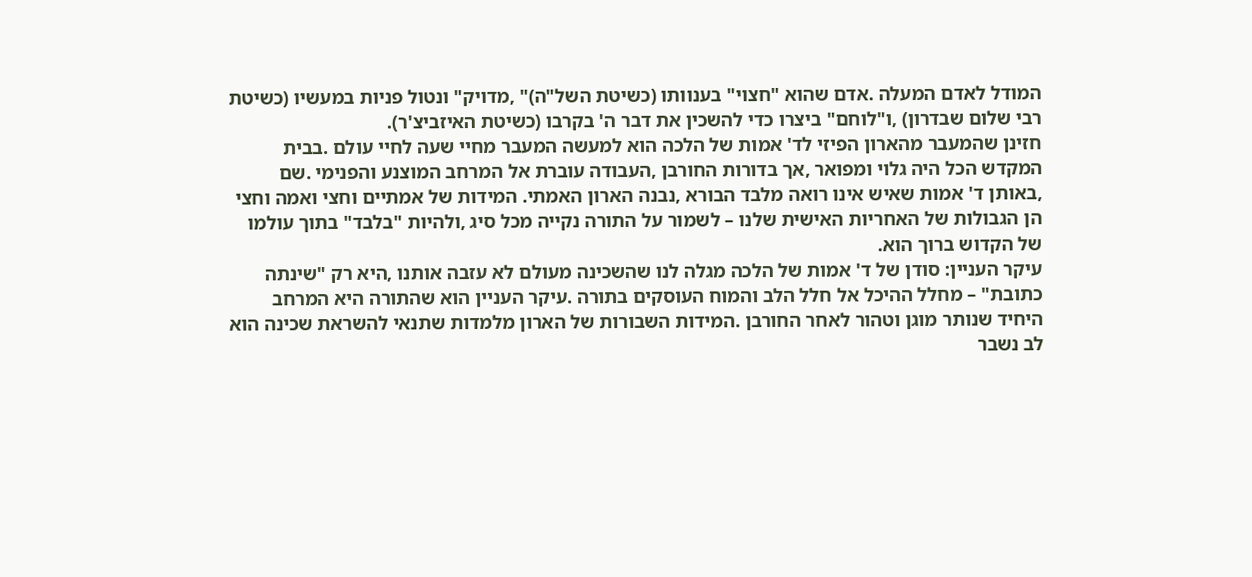המודל לאדם המעלה .אדם שהוא "חצוי" בענוותו (כשיטת השל"ה)" ,מדויק" ונטול פניות במעשיו (כשיטת רבי שלום שבדרון) ,ו"לוחם" ביצרו כדי להשכין את דבר ה' בקרבו (כשיטת האיזביצ'ר).
חזינן שהמעבר מהארון הפיזי לד' אמות של הלכה הוא למעשה המעבר מחיי שעה לחיי עולם .בבית המקדש הכל היה גלוי ומפואר ,אך בדורות החורבן ,העבודה עוברת אל המרחב המוצנע והפנימי .שם ,באותן ד' אמות שאיש אינו רואה מלבד הבורא ,נבנה הארון האמתי. המידות של אמתיים וחצי ואמה וחצי הן הגבולות של האחריות האישית שלנו – לשמור על התורה נקייה מכל סיג ,ולהיות "בלבד" בתוך עולמו של הקדוש ברוך הוא.
עיקר העניין: סודן של ד' אמות של הלכה מגלה לנו שהשכינה מעולם לא עזבה אותנו ,היא רק "שינתה כתובת" – מחלל ההיכל אל חלל הלב והמוח העוסקים בתורה .עיקר העניין הוא שהתורה היא המרחב היחיד שנותר מוגן וטהור לאחר החורבן .המידות השבורות של הארון מלמדות שתנאי להשראת שכינה הוא לב נשבר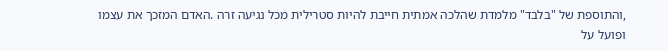,והתוספת של "בלבד" מלמדת שהלכה אמתית חייבת להיות סטרילית מכל נגיעה זרה .האדם המזכך את עצמו ופועל על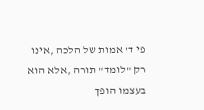פי ד' אמות של הלכה ,אינו רק "לומד" תורה ,אלא הוא בעצמו הופך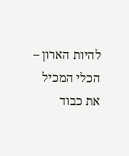להיות הארון – הכלי המכיל את כבוד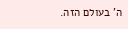ה' בעולם הזה.